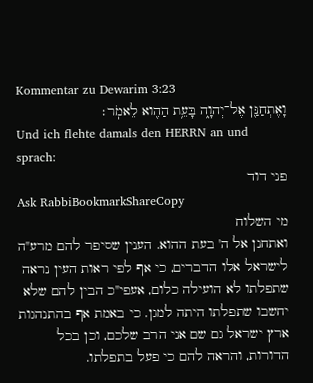Kommentar zu Dewarim 3:23
וָאֶתְחַנַּ֖ן אֶל־יְהוָ֑ה בָּעֵ֥ת הַהִ֖וא לֵאמֹֽר׃
Und ich flehte damals den HERRN an und sprach:
פני דוד
Ask RabbiBookmarkShareCopy
מי השלוח
ואתחנן אל ה' בעת ההוא. הענין שסיפר להם מרע"ה לישראל אלו הדברים, כי אף לפי ראות העין נראה שתפלתו לא הועילה כלום, אעפי"כ הבין להם שלא יחשבו שתפלתו היתה למגן. כי באמת אף בהתנהגות ארץ ישראל גם שם אני הרב שלכם, וכן בכל הדורות, והראה להם כי פעל בתפלתו.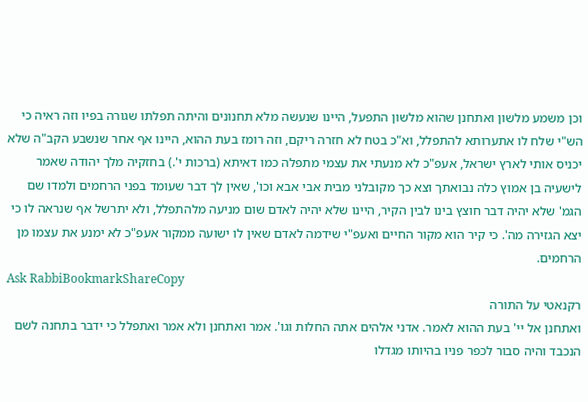וכן משמע מלשון ואתחנן שהוא מלשון התפעל, היינו שנעשה מלא תחנונים והיתה תפלתו שגורה בפיו וזה ראיה כי הש"י שלח לו אתערותא להתפלל, וא"כ בטח לא חזרה ריקם, וזה רומז בעת ההוא, היינו אף אחר שנשבע הקב"ה שלא יכניס אותי לארץ ישראל, אעפ"כ לא מנעתי את עצמי מתפלה כמו דאיתא (ברכות י'.) בחזקיה מלך יהודה שאמר לישעיה בן אמוץ כלה נבואתך וצא כך מקובלני מבית אבי אבא וכו', שאין לך דבר שעומד בפני הרחמים ולמדו שם הגמ' שלא יהיה דבר חוצץ בינו לבין הקיר, היינו שלא יהיה לאדם שום מניעה מלהתפלל, ולא יתרשל אף שנראה לו כי יצא הגזירה מה'. כי קיר הוא מקור החיים ואעפ"י שידמה לאדם שאין לו ישועה ממקור אעפ"כ לא ימנע את עצמו מן הרחמים.
Ask RabbiBookmarkShareCopy
רקנאטי על התורה
ואתחנן אל יי' בעת ההוא לאמר. אדני אלהים אתה החלות וגו'. אמר ואתחנן ולא אמר ואתפלל כי ידבר בתחנה לשם הנכבד והיה סבור לכפר פניו בהיותו מגדלו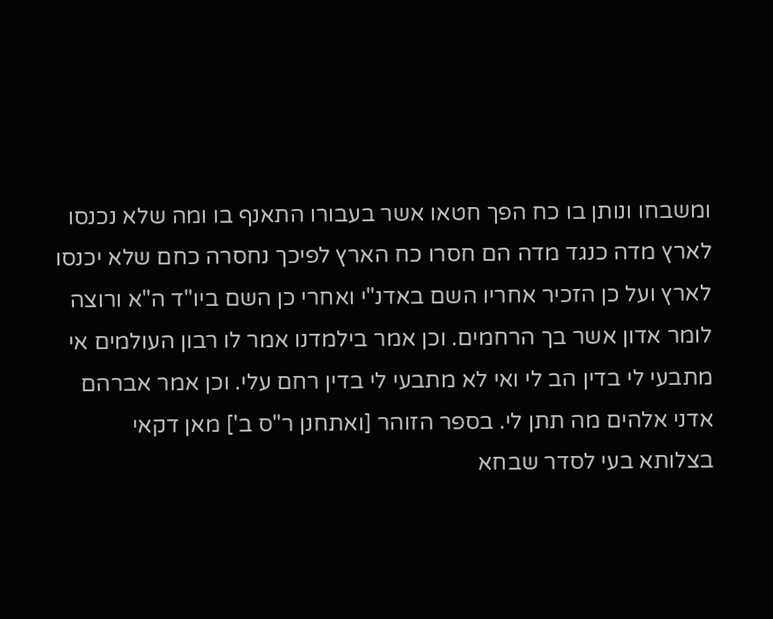ומשבחו ונותן בו כח הפך חטאו אשר בעבורו התאנף בו ומה שלא נכנסו לארץ מדה כנגד מדה הם חסרו כח הארץ לפיכך נחסרה כחם שלא יכנסו לארץ ועל כן הזכיר אחריו השם באדנ"י ואחרי כן השם ביו"ד ה"א ורוצה לומר אדון אשר בך הרחמים. וכן אמר בילמדנו אמר לו רבון העולמים אי מתבעי לי בדין הב לי ואי לא מתבעי לי בדין רחם עלי. וכן אמר אברהם אדני אלהים מה תתן לי. בספר הזוהר [ואתחנן ר"ס ב'] מאן דקאי בצלותא בעי לסדר שבחא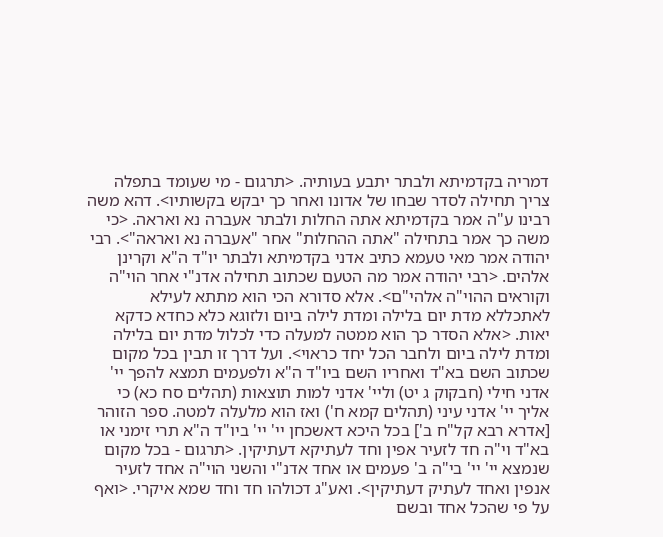דמריה בקדמיתא ולבתר יתבע בעותיה. <תרגום - מי שעומד בתפלה צריך תחילה לסדר שבחו של אדונו ואחר כך יבקש בקשותיו>. דהא משה רבינו ע"ה אמר בקדמיתא אתה החלות ולבתר אעברה נא ואראה. <כי משה כך אמר בתחילה "אתה ההחלות" אחר "אעברה נא ואראה">. רבי יהודה אמר מאי טעמא כתיב אדני בקדמיתא ולבתר יו"ד ה"א וקרינן אלהים. <רבי יהודה אמר מה הטעם שכתוב תחילה אדנ"י אחר הוי"ה וקוראים ההוי"ה אלהי"ם>. אלא סדורא הכי הוא מתתא לעילא לאתכללא מדת יום בלילה ומדת לילה ביום ולזוגא כלא כחדא כדקא יאות. <אלא הסדר כך הוא ממטה למעלה כדי לכלול מדת יום בלילה ומדת לילה ביום ולחבר הכל יחד כראוי>. ועל דרך זו תבין בכל מקום שכתוב השם בא"ד ואחריו השם ביו"ד ה"א ולפעמים תמצא להפך יי' אדני חילי (חבקוק ג יט) וליי' אדני למות תוצאות (תהלים סח כא) כי אליך יי' אדני עיני (תהלים קמא ח') ואז הוא מלעלה למטה. ספר הזוהר [אדרא רבא קל"ח ב'] בכל היכא דאשכחן יי' יי' ביו"ד ה"א תרי זימני או בא"ד וי"ה חד לזעיר אפין וחד לעתיקא דעתיקין. <תרגום - בכל מקום שנמצא יי' יי' בי"ה ב' פעמים או אחד אדנ"י והשני הוי"ה אחד לזעיר אנפין ואחד לעתיק דעתיקין>. ואע"ג דכולהו חד וחד שמא איקרי. <ואף על פי שהכל אחד ובשם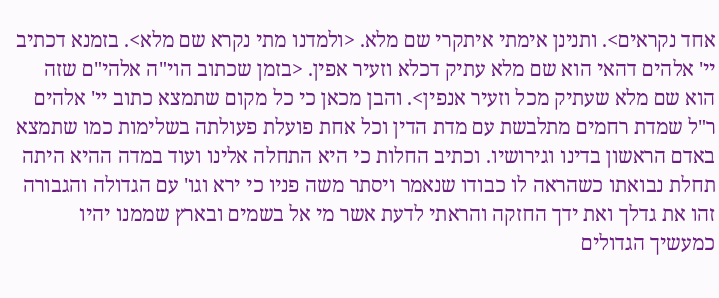אחד נקראים>. ותנינן אימתי איתקרי שם מלא. <ולמדנו מתי נקרא שם מלא>. בזמנא דכתיב יי' אלהים דהאי הוא שם מלא עתיק דכלא וזעיר אפין. <בזמן שכתוב הוי"ה אלהי"ם שזה הוא שם מלא שעתיק מכל וזעיר אנפין>. והבן מכאן כי כל מקום שתמצא כתוב יי' אלהים ר"ל שמדת רחמים מתלבשת עם מדת הדין וכל אחת פועלת פעולתה בשלימות כמו שתמצא באדם הראשון בדינו וגירושיו. וכתיב החלות כי היא התחלה אלינו ועוד במדה ההיא היתה תחלת נבואתו כשהראה לו כבודו שנאמר ויסתר משה פניו כי ירא וגו' עם הגדולה והגבורה זהו את גדלך ואת ידך החזקה והראתי לדעת אשר מי אל בשמים ובארץ שממנו יהיו כמעשיך הגדולים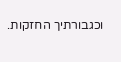וכגבורתיך החזקות.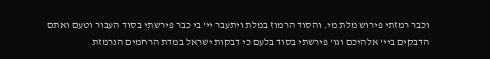וכבר רמזתי פירוש מלת מי. והסוד הרמוז במלת ויתעבר יי' בי כבר פירשתי בסוד העבור וטעם ואתם הדבקים ביי' אלהיכם וגו' פירשתי בסוד בלעם כי דבקות ישראל במדת הרחמים הנרמזת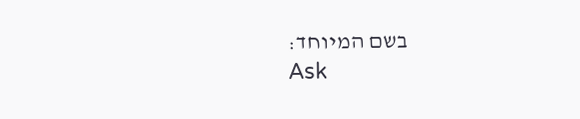בשם המיוחד:
Ask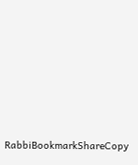RabbiBookmarkShareCopy